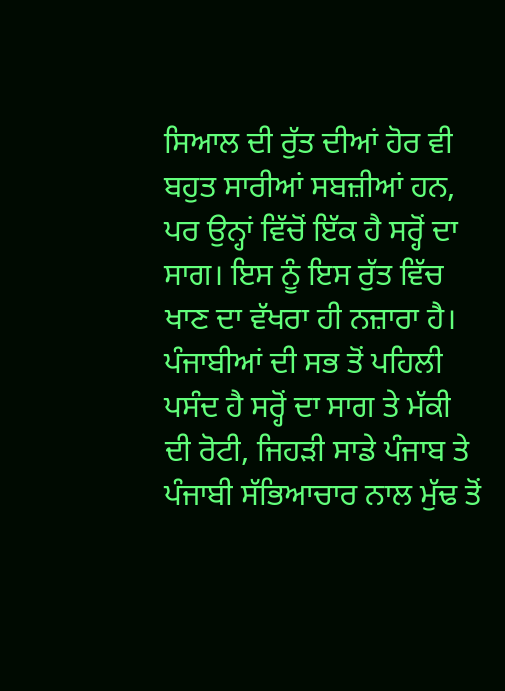ਸਿਆਲ ਦੀ ਰੁੱਤ ਦੀਆਂ ਹੋਰ ਵੀ ਬਹੁਤ ਸਾਰੀਆਂ ਸਬਜ਼ੀਆਂ ਹਨ, ਪਰ ਉਨ੍ਹਾਂ ਵਿੱਚੋਂ ਇੱਕ ਹੈ ਸਰ੍ਹੋਂ ਦਾ ਸਾਗ। ਇਸ ਨੂੰ ਇਸ ਰੁੱਤ ਵਿੱਚ ਖਾਣ ਦਾ ਵੱਖਰਾ ਹੀ ਨਜ਼ਾਰਾ ਹੈ। ਪੰਜਾਬੀਆਂ ਦੀ ਸਭ ਤੋਂ ਪਹਿਲੀ ਪਸੰਦ ਹੈ ਸਰ੍ਹੋਂ ਦਾ ਸਾਗ ਤੇ ਮੱਕੀ ਦੀ ਰੋਟੀ, ਜਿਹੜੀ ਸਾਡੇ ਪੰਜਾਬ ਤੇ ਪੰਜਾਬੀ ਸੱਭਿਆਚਾਰ ਨਾਲ ਮੁੱਢ ਤੋਂ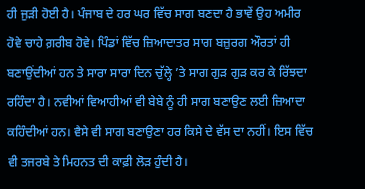ਹੀ ਜੁੜੀ ਹੋਈ ਹੈ। ਪੰਜਾਬ ਦੇ ਹਰ ਘਰ ਵਿੱਚ ਸਾਗ ਬਣਦਾ ਹੈ ਭਾਵੇਂ ਉਹ ਅਮੀਰ ਹੋਵੇ ਚਾਹੇ ਗ਼ਰੀਬ ਹੋਵੇ। ਪਿੰਡਾਂ ਵਿੱਚ ਜ਼ਿਆਦਾਤਰ ਸਾਗ ਬਜ਼ੁਰਗ ਔਰਤਾਂ ਹੀ ਬਣਾਉਂਦੀਆਂ ਹਨ ਤੇ ਸਾਰਾ ਸਾਰਾ ਦਿਨ ਚੁੱਲ੍ਹੇ ’ਤੇ ਸਾਗ ਗੁੜ ਗੁੜ ਕਰ ਕੇ ਰਿੱਝਦਾ ਰਹਿੰਦਾ ਹੈ। ਨਵੀਆਂ ਵਿਆਹੀਆਂ ਵੀ ਬੇਬੇ ਨੂੰ ਹੀ ਸਾਗ ਬਣਾਉਣ ਲਈ ਜ਼ਿਆਦਾ ਕਹਿੰਦੀਆਂ ਹਨ। ਵੈਸੇ ਵੀ ਸਾਗ ਬਣਾਉਣਾ ਹਰ ਕਿਸੇ ਦੇ ਵੱਸ ਦਾ ਨਹੀਂ। ਇਸ ਵਿੱਚ ਵੀ ਤਜਰਬੇ ਤੇ ਮਿਹਨਤ ਦੀ ਕਾਫ਼ੀ ਲੋੜ ਹੁੰਦੀ ਹੈ।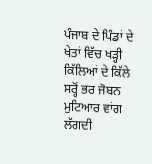ਪੰਜਾਬ ਦੇ ਪਿੰਡਾਂ ਦੇ ਖੇਤਾਂ ਵਿੱਚ ਖੜ੍ਹੀ ਕਿੱਲਿਆਂ ਦੇ ਕਿੱਲੇ ਸਰ੍ਹੋਂ ਭਰ ਜੋਬਨ ਮੁਟਿਆਰ ਵਾਂਗ ਲੱਗਦੀ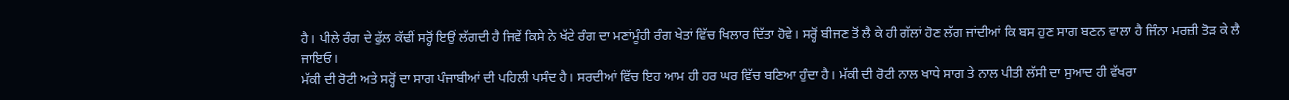ਹੈ। ਪੀਲੇ ਰੰਗ ਦੇ ਫੁੱਲ ਕੱਢੀਂ ਸਰ੍ਹੋਂ ਇਉਂ ਲੱਗਦੀ ਹੈ ਜਿਵੇਂ ਕਿਸੇ ਨੇ ਖੱਟੇ ਰੰਗ ਦਾ ਮਣਾਂਮੂੰਹੀ ਰੰਗ ਖੇਤਾਂ ਵਿੱਚ ਖਿਲਾਰ ਦਿੱਤਾ ਹੋਵੇ। ਸਰ੍ਹੋਂ ਬੀਜਣ ਤੋਂ ਲੈ ਕੇ ਹੀ ਗੱਲਾਂ ਹੋਣ ਲੱਗ ਜਾਂਦੀਆਂ ਕਿ ਬਸ ਹੁਣ ਸਾਗ ਬਣਨ ਵਾਲਾ ਹੈ ਜਿੰਨਾ ਮਰਜ਼ੀ ਤੋੜ ਕੇ ਲੈ ਜਾਇਓ।
ਮੱਕੀ ਦੀ ਰੋਟੀ ਅਤੇ ਸਰ੍ਹੋਂ ਦਾ ਸਾਗ ਪੰਜਾਬੀਆਂ ਦੀ ਪਹਿਲੀ ਪਸੰਦ ਹੈ। ਸਰਦੀਆਂ ਵਿੱਚ ਇਹ ਆਮ ਹੀ ਹਰ ਘਰ ਵਿੱਚ ਬਣਿਆ ਹੁੰਦਾ ਹੈ। ਮੱਕੀ ਦੀ ਰੋਟੀ ਨਾਲ ਖਾਧੇ ਸਾਗ ਤੇ ਨਾਲ ਪੀਤੀ ਲੱਸੀ ਦਾ ਸੁਆਦ ਹੀ ਵੱਖਰਾ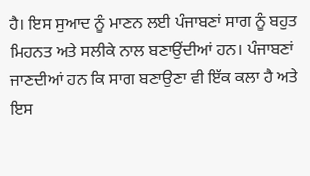ਹੈ। ਇਸ ਸੁਆਦ ਨੂੰ ਮਾਣਨ ਲਈ ਪੰਜਾਬਣਾਂ ਸਾਗ ਨੂੰ ਬਹੁਤ ਮਿਹਨਤ ਅਤੇ ਸਲੀਕੇ ਨਾਲ ਬਣਾਉਂਦੀਆਂ ਹਨ। ਪੰਜਾਬਣਾਂ ਜਾਣਦੀਆਂ ਹਨ ਕਿ ਸਾਗ ਬਣਾਉਣਾ ਵੀ ਇੱਕ ਕਲਾ ਹੈ ਅਤੇ ਇਸ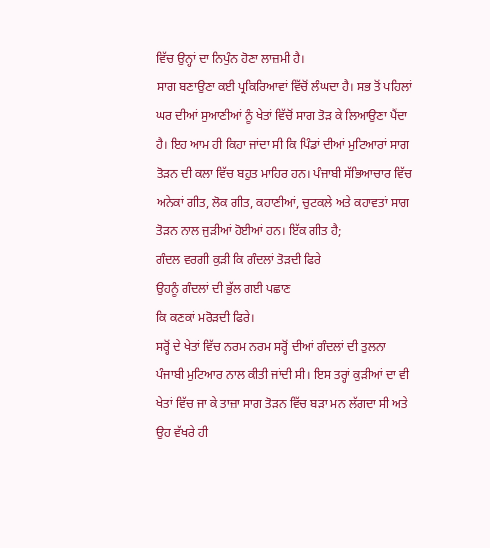ਵਿੱਚ ਉਨ੍ਹਾਂ ਦਾ ਨਿਪੁੰਨ ਹੋਣਾ ਲਾਜ਼ਮੀ ਹੈ।
ਸਾਗ ਬਣਾਉਣਾ ਕਈ ਪ੍ਰਕਿਰਿਆਵਾਂ ਵਿੱਚੋਂ ਲੰਘਦਾ ਹੈ। ਸਭ ਤੋਂ ਪਹਿਲਾਂ ਘਰ ਦੀਆਂ ਸੁਆਣੀਆਂ ਨੂੰ ਖੇਤਾਂ ਵਿੱਚੋਂ ਸਾਗ ਤੋੜ ਕੇ ਲਿਆਉਣਾ ਪੈਂਦਾ ਹੈ। ਇਹ ਆਮ ਹੀ ਕਿਹਾ ਜਾਂਦਾ ਸੀ ਕਿ ਪਿੰਡਾਂ ਦੀਆਂ ਮੁਟਿਆਰਾਂ ਸਾਗ ਤੋੜਨ ਦੀ ਕਲਾ ਵਿੱਚ ਬਹੁਤ ਮਾਹਿਰ ਹਨ। ਪੰਜਾਬੀ ਸੱਭਿਆਚਾਰ ਵਿੱਚ ਅਨੇਕਾਂ ਗੀਤ, ਲੋਕ ਗੀਤ, ਕਹਾਣੀਆਂ, ਚੁਟਕਲੇ ਅਤੇ ਕਹਾਵਤਾਂ ਸਾਗ ਤੋੜਨ ਨਾਲ ਜੁੜੀਆਂ ਹੋਈਆਂ ਹਨ। ਇੱਕ ਗੀਤ ਹੈ;
ਗੰਦਲ ਵਰਗੀ ਕੁੜੀ ਕਿ ਗੰਦਲਾਂ ਤੋੜਦੀ ਫਿਰੇ
ਉਹਨੂੰ ਗੰਦਲਾਂ ਦੀ ਭੁੱਲ ਗਈ ਪਛਾਣ
ਕਿ ਕਣਕਾਂ ਮਰੋੜਦੀ ਫਿਰੇ।
ਸਰ੍ਹੋਂ ਦੇ ਖੇਤਾਂ ਵਿੱਚ ਨਰਮ ਨਰਮ ਸਰ੍ਹੋਂ ਦੀਆਂ ਗੰਦਲਾਂ ਦੀ ਤੁਲਨਾ ਪੰਜਾਬੀ ਮੁਟਿਆਰ ਨਾਲ ਕੀਤੀ ਜਾਂਦੀ ਸੀ। ਇਸ ਤਰ੍ਹਾਂ ਕੁੜੀਆਂ ਦਾ ਵੀ ਖੇਤਾਂ ਵਿੱਚ ਜਾ ਕੇ ਤਾਜ਼ਾ ਸਾਗ ਤੋੜਨ ਵਿੱਚ ਬੜਾ ਮਨ ਲੱਗਦਾ ਸੀ ਅਤੇ ਉਹ ਵੱਖਰੇ ਹੀ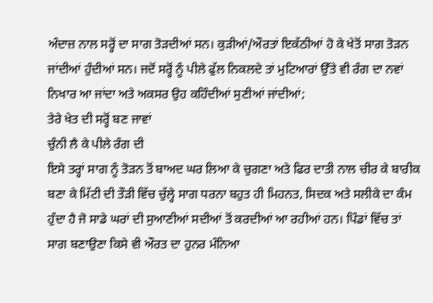ਅੰਦਾਜ਼ ਨਾਲ ਸਰ੍ਹੋਂ ਦਾ ਸਾਗ ਤੋੜਦੀਆਂ ਸਨ। ਕੁੜੀਆਂ/ਔਰਤਾਂ ਇਕੱਠੀਆਂ ਹੋ ਕੇ ਖੇਤੋਂ ਸਾਗ ਤੋੜਨ ਜਾਂਦੀਆਂ ਹੁੰਦੀਆਂ ਸਨ। ਜਦੋਂ ਸਰ੍ਹੋਂ ਨੂੰ ਪੀਲੇ ਫੁੱਲ ਨਿਕਲਦੇ ਤਾਂ ਮੁਟਿਆਰਾਂ ਉੱਤੇ ਵੀ ਰੰਗ ਦਾ ਨਵਾਂ ਨਿਖਾਰ ਆ ਜਾਂਦਾ ਅਤੇ ਅਕਸਰ ਉਹ ਕਹਿੰਦੀਆਂ ਸੁਣੀਆਂ ਜਾਂਦੀਆਂ;
ਤੇਰੇ ਖੇਤ ਦੀ ਸਰ੍ਹੋਂ ਬਣ ਜਾਵਾਂ
ਚੁੰਨੀ ਲੈ ਕੇ ਪੀਲੇ ਰੰਗ ਦੀ
ਇਸੇ ਤਰ੍ਹਾਂ ਸਾਗ ਨੂੰ ਤੋੜਨ ਤੋਂ ਬਾਅਦ ਘਰ ਲਿਆ ਕੇ ਚੁਗਣਾ ਅਤੇ ਫਿਰ ਦਾਤੀ ਨਾਲ ਚੀਰ ਕੇ ਬਾਰੀਕ ਬਣਾ ਕੇ ਮਿੱਟੀ ਦੀ ਤੌੜੀ ਵਿੱਚ ਚੁੱਲ੍ਹੇ ਸਾਗ ਧਰਨਾ ਬਹੁਤ ਹੀ ਮਿਹਨਤ, ਸਿਦਕ ਅਤੇ ਸਲੀਕੇ ਦਾ ਕੰਮ ਹੁੰਦਾ ਹੈ ਜੋ ਸਾਡੇ ਘਰਾਂ ਦੀ ਸੁਆਣੀਆਂ ਸਦੀਆਂ ਤੋਂ ਕਰਦੀਆਂ ਆ ਰਹੀਆਂ ਹਨ। ਪਿੰਡਾਂ ਵਿੱਚ ਤਾਂ ਸਾਗ ਬਣਾਉਣਾ ਕਿਸੇ ਵੀ ਔਰਤ ਦਾ ਹੁਨਰ ਮੰਨਿਆ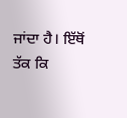ਜਾਂਦਾ ਹੈ। ਇੱਥੋਂ ਤੱਕ ਕਿ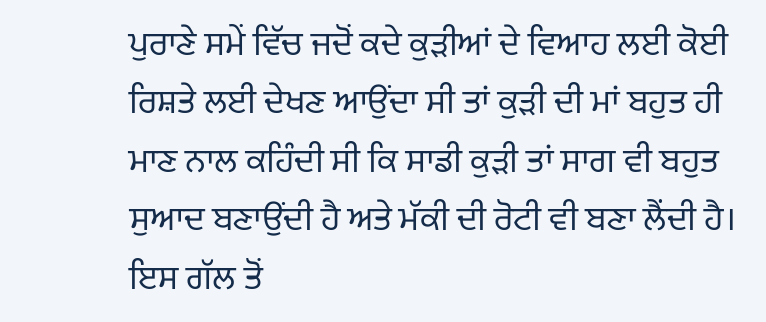ਪੁਰਾਣੇ ਸਮੇਂ ਵਿੱਚ ਜਦੋਂ ਕਦੇ ਕੁੜੀਆਂ ਦੇ ਵਿਆਹ ਲਈ ਕੋਈ ਰਿਸ਼ਤੇ ਲਈ ਦੇਖਣ ਆਉਂਦਾ ਸੀ ਤਾਂ ਕੁੜੀ ਦੀ ਮਾਂ ਬਹੁਤ ਹੀ ਮਾਣ ਨਾਲ ਕਹਿੰਦੀ ਸੀ ਕਿ ਸਾਡੀ ਕੁੜੀ ਤਾਂ ਸਾਗ ਵੀ ਬਹੁਤ ਸੁਆਦ ਬਣਾਉਂਦੀ ਹੈ ਅਤੇ ਮੱਕੀ ਦੀ ਰੋਟੀ ਵੀ ਬਣਾ ਲੈਂਦੀ ਹੈ। ਇਸ ਗੱਲ ਤੋਂ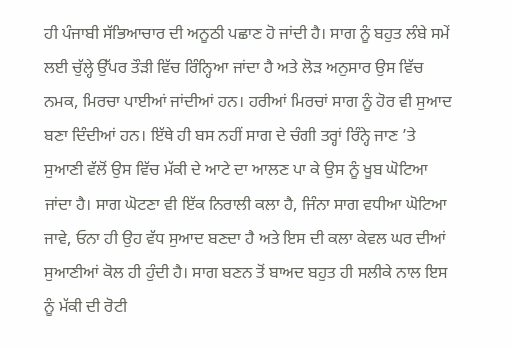ਹੀ ਪੰਜਾਬੀ ਸੱਭਿਆਚਾਰ ਦੀ ਅਨੂਠੀ ਪਛਾਣ ਹੋ ਜਾਂਦੀ ਹੈ। ਸਾਗ ਨੂੰ ਬਹੁਤ ਲੰਬੇ ਸਮੇਂ ਲਈ ਚੁੱਲ੍ਹੇ ਉੱਪਰ ਤੌੜੀ ਵਿੱਚ ਰਿੰਨ੍ਹਿਆ ਜਾਂਦਾ ਹੈ ਅਤੇ ਲੋੜ ਅਨੁਸਾਰ ਉਸ ਵਿੱਚ ਨਮਕ, ਮਿਰਚਾ ਪਾਈਆਂ ਜਾਂਦੀਆਂ ਹਨ। ਹਰੀਆਂ ਮਿਰਚਾਂ ਸਾਗ ਨੂੰ ਹੋਰ ਵੀ ਸੁਆਦ ਬਣਾ ਦਿੰਦੀਆਂ ਹਨ। ਇੱਥੇ ਹੀ ਬਸ ਨਹੀਂ ਸਾਗ ਦੇ ਚੰਗੀ ਤਰ੍ਹਾਂ ਰਿੰਨ੍ਹੇ ਜਾਣ ’ਤੇ ਸੁਆਣੀ ਵੱਲੋਂ ਉਸ ਵਿੱਚ ਮੱਕੀ ਦੇ ਆਟੇ ਦਾ ਆਲਣ ਪਾ ਕੇ ਉਸ ਨੂੰ ਖੂਬ ਘੋਟਿਆ ਜਾਂਦਾ ਹੈ। ਸਾਗ ਘੋਟਣਾ ਵੀ ਇੱਕ ਨਿਰਾਲੀ ਕਲਾ ਹੈ, ਜਿੰਨਾ ਸਾਗ ਵਧੀਆ ਘੋਟਿਆ ਜਾਵੇ, ਓਨਾ ਹੀ ਉਹ ਵੱਧ ਸੁਆਦ ਬਣਦਾ ਹੈ ਅਤੇ ਇਸ ਦੀ ਕਲਾ ਕੇਵਲ ਘਰ ਦੀਆਂ ਸੁਆਣੀਆਂ ਕੋਲ ਹੀ ਹੁੰਦੀ ਹੈ। ਸਾਗ ਬਣਨ ਤੋਂ ਬਾਅਦ ਬਹੁਤ ਹੀ ਸਲੀਕੇ ਨਾਲ ਇਸ ਨੂੰ ਮੱਕੀ ਦੀ ਰੋਟੀ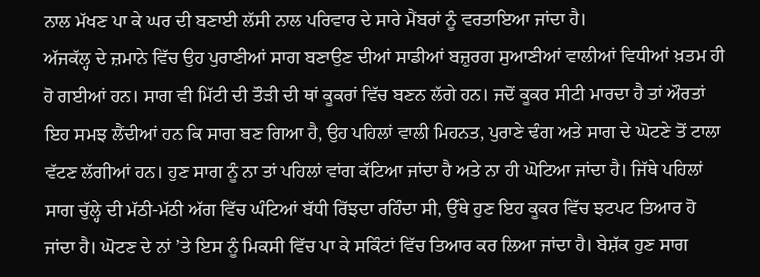ਨਾਲ ਮੱਖਣ ਪਾ ਕੇ ਘਰ ਦੀ ਬਣਾਈ ਲੱਸੀ ਨਾਲ ਪਰਿਵਾਰ ਦੇ ਸਾਰੇ ਮੈਂਬਰਾਂ ਨੂੰ ਵਰਤਾਇਆ ਜਾਂਦਾ ਹੈ।
ਅੱਜਕੱਲ੍ਹ ਦੇ ਜ਼ਮਾਨੇ ਵਿੱਚ ਉਹ ਪੁਰਾਣੀਆਂ ਸਾਗ ਬਣਾਉਣ ਦੀਆਂ ਸਾਡੀਆਂ ਬਜ਼ੁਰਗ ਸੁਆਣੀਆਂ ਵਾਲੀਆਂ ਵਿਧੀਆਂ ਖ਼ਤਮ ਹੀ ਹੋ ਗਈਆਂ ਹਨ। ਸਾਗ ਵੀ ਮਿੱਟੀ ਦੀ ਤੌੜੀ ਦੀ ਥਾਂ ਕੂਕਰਾਂ ਵਿੱਚ ਬਣਨ ਲੱਗੇ ਹਨ। ਜਦੋਂ ਕੂਕਰ ਸੀਟੀ ਮਾਰਦਾ ਹੈ ਤਾਂ ਔਰਤਾਂ ਇਹ ਸਮਝ ਲੈਂਦੀਆਂ ਹਨ ਕਿ ਸਾਗ ਬਣ ਗਿਆ ਹੈ, ਉਹ ਪਹਿਲਾਂ ਵਾਲੀ ਮਿਹਨਤ, ਪੁਰਾਣੇ ਢੰਗ ਅਤੇ ਸਾਗ ਦੇ ਘੋਟਣੇ ਤੋਂ ਟਾਲਾ ਵੱਟਣ ਲੱਗੀਆਂ ਹਨ। ਹੁਣ ਸਾਗ ਨੂੰ ਨਾ ਤਾਂ ਪਹਿਲਾਂ ਵਾਂਗ ਕੱਟਿਆ ਜਾਂਦਾ ਹੈ ਅਤੇ ਨਾ ਹੀ ਘੋਟਿਆ ਜਾਂਦਾ ਹੈ। ਜਿੱਥੇ ਪਹਿਲਾਂ ਸਾਗ ਚੁੱਲ੍ਹੇ ਦੀ ਮੱਠੀ-ਮੱਠੀ ਅੱਗ ਵਿੱਚ ਘੰਟਿਆਂ ਬੱਧੀ ਰਿੱਝਦਾ ਰਹਿੰਦਾ ਸੀ, ਉੱਥੇ ਹੁਣ ਇਹ ਕੂਕਰ ਵਿੱਚ ਝਟਪਟ ਤਿਆਰ ਹੋ ਜਾਂਦਾ ਹੈ। ਘੋਟਣ ਦੇ ਨਾਂ ’ਤੇ ਇਸ ਨੂੰ ਮਿਕਸੀ ਵਿੱਚ ਪਾ ਕੇ ਸਕਿੰਟਾਂ ਵਿੱਚ ਤਿਆਰ ਕਰ ਲਿਆ ਜਾਂਦਾ ਹੈ। ਬੇਸ਼ੱਕ ਹੁਣ ਸਾਗ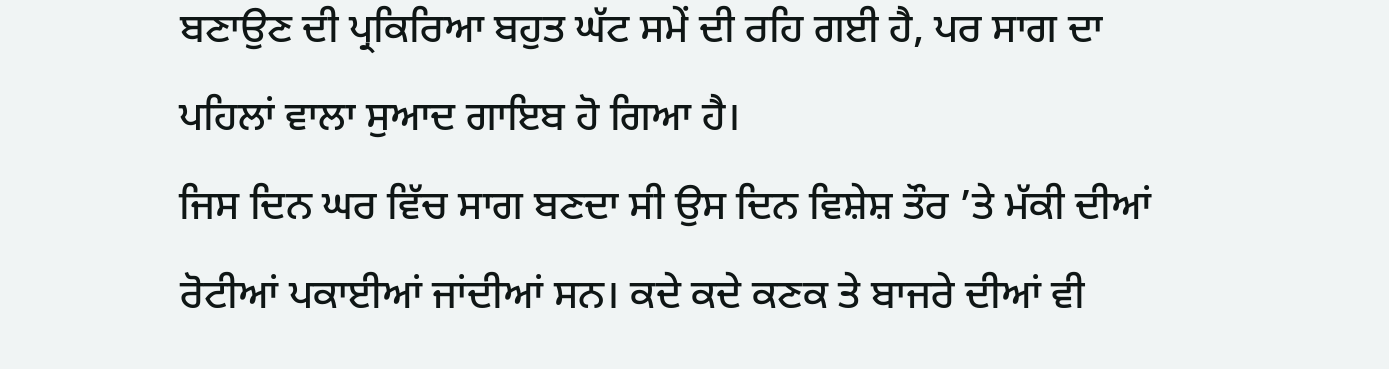ਬਣਾਉਣ ਦੀ ਪ੍ਰਕਿਰਿਆ ਬਹੁਤ ਘੱਟ ਸਮੇਂ ਦੀ ਰਹਿ ਗਈ ਹੈ, ਪਰ ਸਾਗ ਦਾ ਪਹਿਲਾਂ ਵਾਲਾ ਸੁਆਦ ਗਾਇਬ ਹੋ ਗਿਆ ਹੈ।
ਜਿਸ ਦਿਨ ਘਰ ਵਿੱਚ ਸਾਗ ਬਣਦਾ ਸੀ ਉਸ ਦਿਨ ਵਿਸ਼ੇਸ਼ ਤੌਰ ’ਤੇ ਮੱਕੀ ਦੀਆਂ ਰੋਟੀਆਂ ਪਕਾਈਆਂ ਜਾਂਦੀਆਂ ਸਨ। ਕਦੇ ਕਦੇ ਕਣਕ ਤੇ ਬਾਜਰੇ ਦੀਆਂ ਵੀ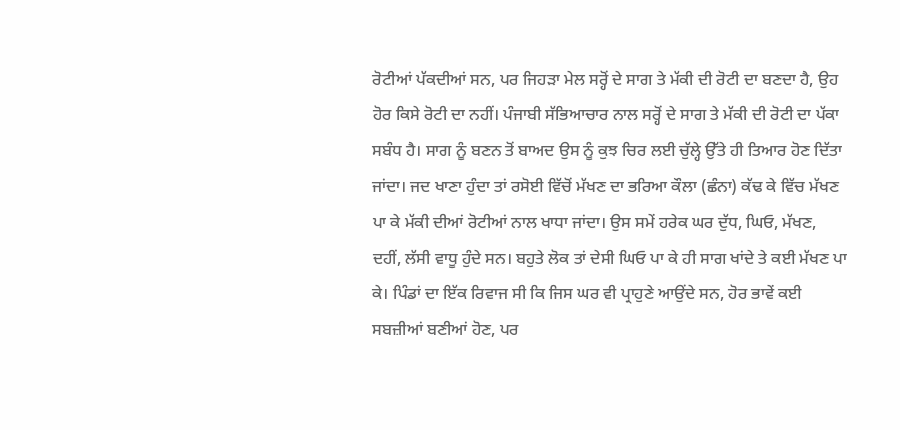ਰੋਟੀਆਂ ਪੱਕਦੀਆਂ ਸਨ, ਪਰ ਜਿਹੜਾ ਮੇਲ ਸਰ੍ਹੋਂ ਦੇ ਸਾਗ ਤੇ ਮੱਕੀ ਦੀ ਰੋਟੀ ਦਾ ਬਣਦਾ ਹੈ, ਉਹ ਹੋਰ ਕਿਸੇ ਰੋਟੀ ਦਾ ਨਹੀਂ। ਪੰਜਾਬੀ ਸੱਭਿਆਚਾਰ ਨਾਲ ਸਰ੍ਹੋਂ ਦੇ ਸਾਗ ਤੇ ਮੱਕੀ ਦੀ ਰੋਟੀ ਦਾ ਪੱਕਾ ਸਬੰਧ ਹੈ। ਸਾਗ ਨੂੰ ਬਣਨ ਤੋਂ ਬਾਅਦ ਉਸ ਨੂੰ ਕੁਝ ਚਿਰ ਲਈ ਚੁੱਲ੍ਹੇ ਉੱਤੇ ਹੀ ਤਿਆਰ ਹੋਣ ਦਿੱਤਾ ਜਾਂਦਾ। ਜਦ ਖਾਣਾ ਹੁੰਦਾ ਤਾਂ ਰਸੋਈ ਵਿੱਚੋਂ ਮੱਖਣ ਦਾ ਭਰਿਆ ਕੌਲਾ (ਛੰਨਾ) ਕੱਢ ਕੇ ਵਿੱਚ ਮੱਖਣ ਪਾ ਕੇ ਮੱਕੀ ਦੀਆਂ ਰੋਟੀਆਂ ਨਾਲ ਖਾਧਾ ਜਾਂਦਾ। ਉਸ ਸਮੇਂ ਹਰੇਕ ਘਰ ਦੁੱਧ, ਘਿਓ, ਮੱਖਣ, ਦਹੀਂ, ਲੱਸੀ ਵਾਧੂ ਹੁੰਦੇ ਸਨ। ਬਹੁਤੇ ਲੋਕ ਤਾਂ ਦੇਸੀ ਘਿਓ ਪਾ ਕੇ ਹੀ ਸਾਗ ਖਾਂਦੇ ਤੇ ਕਈ ਮੱਖਣ ਪਾ ਕੇ। ਪਿੰਡਾਂ ਦਾ ਇੱਕ ਰਿਵਾਜ ਸੀ ਕਿ ਜਿਸ ਘਰ ਵੀ ਪ੍ਰਾਹੁਣੇ ਆਉਂਦੇ ਸਨ, ਹੋਰ ਭਾਵੇਂ ਕਈ ਸਬਜ਼ੀਆਂ ਬਣੀਆਂ ਹੋਣ, ਪਰ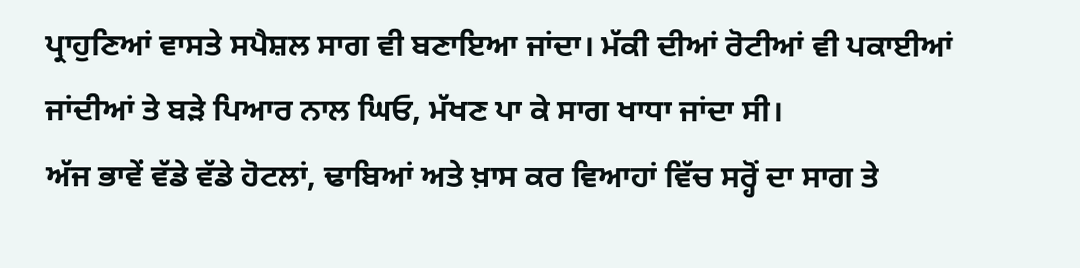ਪ੍ਰਾਹੁਣਿਆਂ ਵਾਸਤੇ ਸਪੈਸ਼ਲ ਸਾਗ ਵੀ ਬਣਾਇਆ ਜਾਂਦਾ। ਮੱਕੀ ਦੀਆਂ ਰੋਟੀਆਂ ਵੀ ਪਕਾਈਆਂ ਜਾਂਦੀਆਂ ਤੇ ਬੜੇ ਪਿਆਰ ਨਾਲ ਘਿਓ, ਮੱਖਣ ਪਾ ਕੇ ਸਾਗ ਖਾਧਾ ਜਾਂਦਾ ਸੀ।
ਅੱਜ ਭਾਵੇਂ ਵੱਡੇ ਵੱਡੇ ਹੋਟਲਾਂ, ਢਾਬਿਆਂ ਅਤੇ ਖ਼ਾਸ ਕਰ ਵਿਆਹਾਂ ਵਿੱਚ ਸਰ੍ਹੋਂ ਦਾ ਸਾਗ ਤੇ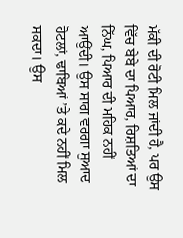ਮੱਕੀ ਦੀ ਰੋਟੀ ਮਿਲ ਜਾਂਦੀ ਹੈ, ਪਰ ਉਸ ਵਿੱਚ ਬੇਬੇ ਦਾ ਪਿਆਰ, ਰਿਸ਼ਤਿਆਂ ਦਾ ਨਿੱਘ, ਪਿਆਰ ਦੀ ਮਹਿਕ ਨਹੀਂ ਆਉਂਦੀ। ਉਸ ਸਾਗ ਵਰਗਾ ਸੁਆਦ ਹੋਟਲਾਂ, ਢਾਬਿਆਂ ’ਤੇ ਕਦੇ ਨਹੀਂ ਮਿਲ ਸਕਦਾ। ਉਸ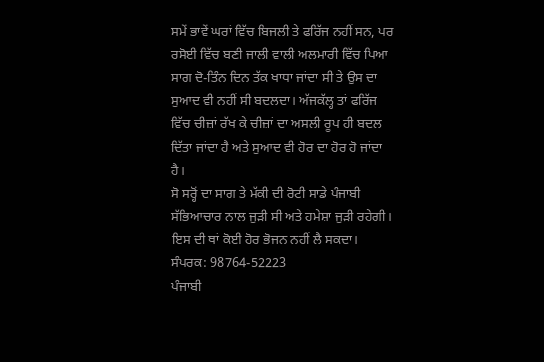ਸਮੇਂ ਭਾਵੇਂ ਘਰਾਂ ਵਿੱਚ ਬਿਜਲੀ ਤੇ ਫਰਿੱਜ ਨਹੀਂ ਸਨ, ਪਰ ਰਸੋਈ ਵਿੱਚ ਬਣੀ ਜਾਲੀ ਵਾਲੀ ਅਲਮਾਰੀ ਵਿੱਚ ਪਿਆ ਸਾਗ ਦੋ-ਤਿੰਨ ਦਿਨ ਤੱਕ ਖਾਧਾ ਜਾਂਦਾ ਸੀ ਤੇ ਉਸ ਦਾ ਸੁਆਦ ਵੀ ਨਹੀਂ ਸੀ ਬਦਲਦਾ। ਅੱਜਕੱਲ੍ਹ ਤਾਂ ਫਰਿੱਜ ਵਿੱਚ ਚੀਜ਼ਾਂ ਰੱਖ ਕੇ ਚੀਜ਼ਾਂ ਦਾ ਅਸਲੀ ਰੂਪ ਹੀ ਬਦਲ ਦਿੱਤਾ ਜਾਂਦਾ ਹੈ ਅਤੇ ਸੁਆਦ ਵੀ ਹੋਰ ਦਾ ਹੋਰ ਹੋ ਜਾਂਦਾ ਹੈ।
ਸੋ ਸਰ੍ਹੋਂ ਦਾ ਸਾਗ ਤੇ ਮੱਕੀ ਦੀ ਰੋਟੀ ਸਾਡੇ ਪੰਜਾਬੀ ਸੱਭਿਆਚਾਰ ਨਾਲ ਜੁੜੀ ਸੀ ਅਤੇ ਹਮੇਸ਼ਾ ਜੁੜੀ ਰਹੇਗੀ। ਇਸ ਦੀ ਥਾਂ ਕੋਈ ਹੋਰ ਭੋਜਨ ਨਹੀਂ ਲੈ ਸਕਦਾ।
ਸੰਪਰਕ: 98764-52223
ਪੰਜਾਬੀ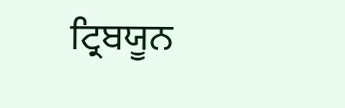ਟ੍ਰਿਬਯੂਨ